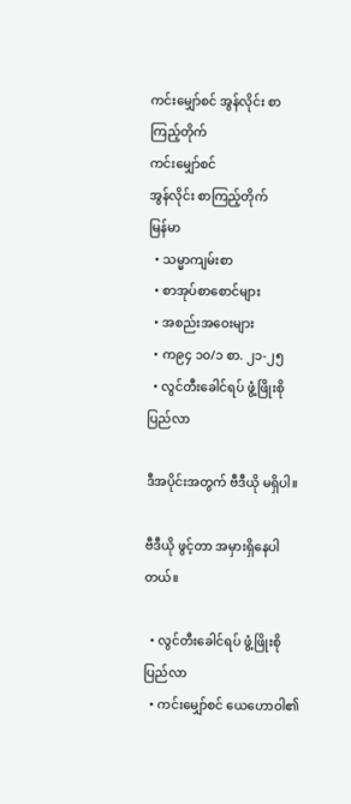ကင်းမျှော်စင် အွန်လိုင်း စာကြည့်တိုက်
ကင်းမျှော်စင်
အွန်လိုင်း စာကြည့်တိုက်
မြန်မာ
  • သမ္မာကျမ်းစာ
  • စာအုပ်စာစောင်များ
  • အစည်းအဝေးများ
  • က၉၄ ၁၀/၁ စာ. ၂၁-၂၅
  • လွင်တီးခေါင်ရပ် ဖွံ့ဖြိုးစိုပြည်လာ

ဒီအပိုင်းအတွက် ဗီဒီယို မရှိပါ။

ဗီဒီယို ဖွင့်တာ အမှားရှိနေပါတယ်။

  • လွင်တီးခေါင်ရပ် ဖွံ့ဖြိုးစိုပြည်လာ
  • ကင်းမျှော်စင် ယေဟောဝါ၏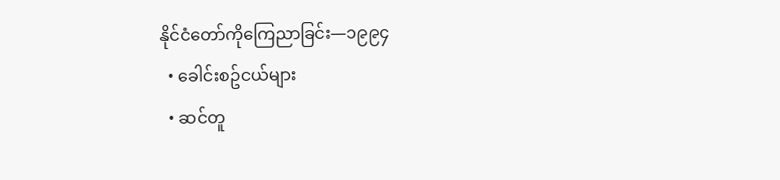နိုင်ငံတော်ကိုကြေညာခြင်း—၁၉၉၄
  • ခေါင်းစဥ်ငယ်များ
  • ဆင်တူ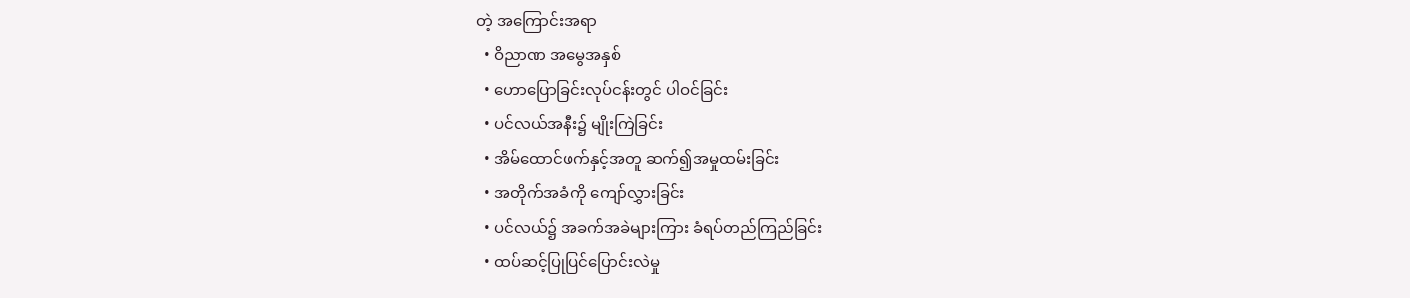တဲ့ အကြောင်းအရာ
  • ဝိညာဏ အမွေအနှစ်
  • ဟောပြောခြင်းလုပ်ငန်းတွင် ပါဝင်ခြင်း
  • ပင်လယ်အနီး၌ မျိုးကြဲခြင်း
  • အိမ်ထောင်ဖက်နှင့်အတူ ဆက်၍အမှုထမ်းခြင်း
  • အတိုက်အခံကို ကျော်လွှားခြင်း
  • ပင်လယ်၌ အခက်အခဲများကြား ခံရပ်တည်ကြည်ခြင်း
  • ထပ်ဆင့်ပြုပြင်ပြောင်းလဲမှု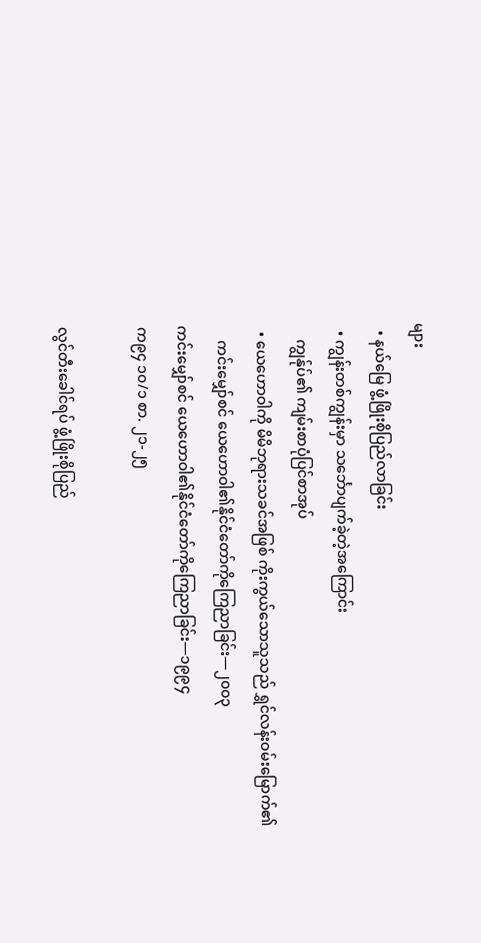များ
  • နယ်မြေ ဖွံ့ဖြိုးစိုပြည်လာခြင်း
  • ကျွန်းတစ်ကျွန်းမှာ သင်္ဘောပျက်ခဲ့တဲ့အကြောင်း
    ကျွန်ုပ်၏ ကျမ်းစာပုံပြင်စာအုပ်
  • ယေဟောဝါကို မိမိဘုရားသခင်အဖြစ် ကိုးကွယ်သောသူသည် ရွှင်လန်းဝမ်းမြောက်၏
    ကင်းမျှော်စင် ယေဟောဝါ၏နိုင်ငံတော်ကိုကြေညာခြင်း—၂၀၀၃
ကင်းမျှော်စင် ယေဟောဝါ၏နိုင်ငံတော်ကိုကြေညာခြင်း—၁၉၉၄
က၉၄ ၁၀/၁ စာ. ၂၁-၂၅

လွင်တီးခေါင်ရပ် ဖွံ့ဖြိုးစိုပြည်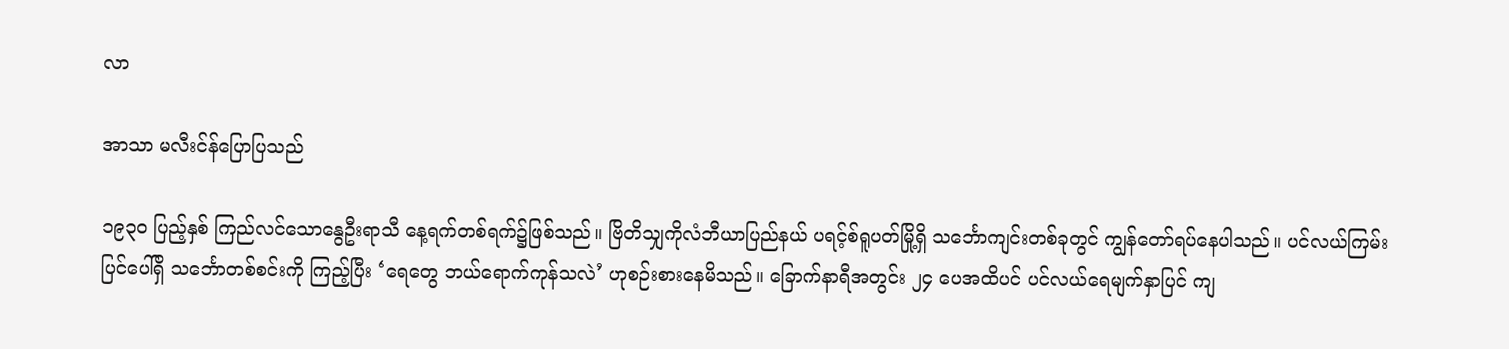လာ

အာသာ မလီးင်န်ပြောပြသည်

၁၉၃၀ ပြည့်နှစ် ကြည်လင်သောနွေဦးရာသီ နေ့ရက်တစ်ရက်၌ဖြစ်သည်။ ဗြိတိသျှကိုလံဘီယာပြည်နယ် ပရင့်စ်ရူပတ်မြို့ရှိ သင်္ဘောကျင်းတစ်ခုတွင် ကျွန်တော်ရပ်နေပါသည်။ ပင်လယ်ကြမ်းပြင်ပေါ်ရှိ သင်္ဘောတစ်စင်းကို ကြည့်ပြီး ‘ရေတွေ ဘယ်ရောက်ကုန်သလဲ’ ဟုစဉ်းစားနေမိသည်။ ခြောက်နာရီအတွင်း ၂၄ ပေအထိပင် ပင်လယ်ရေမျက်နှာပြင် ကျ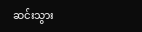ဆင်းသွား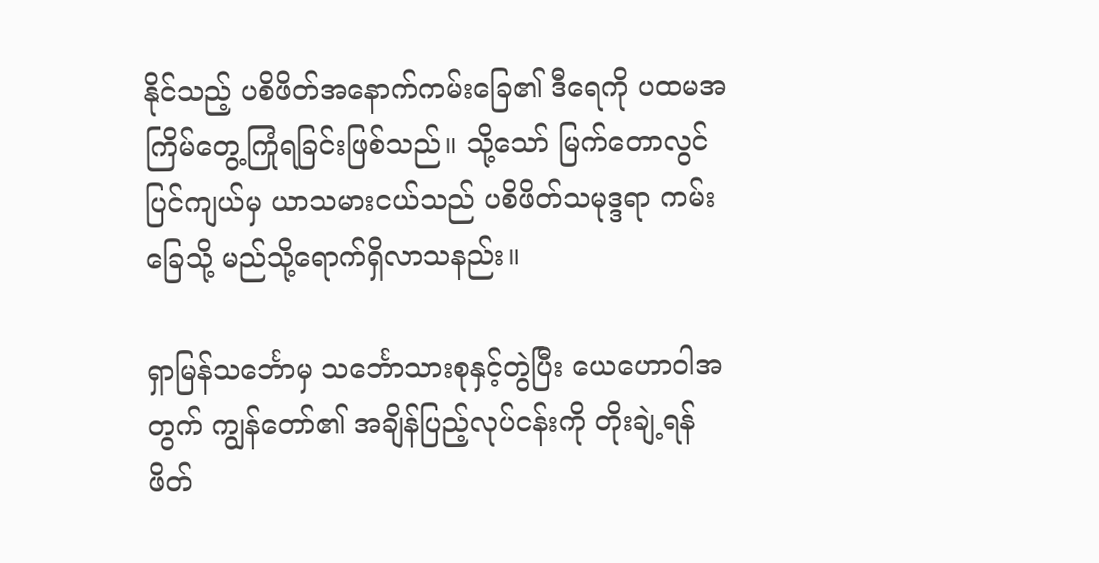နိုင်သည့် ပစိဖိတ်အနောက်ကမ်းခြေ၏ ဒီရေကို ပထမအကြိမ်တွေ့ကြုံရခြင်းဖြစ်သည်။ သို့သော် မြက်တောလွင်ပြင်ကျယ်မှ ယာသမားငယ်သည် ပစိဖိတ်သမုဒ္ဒရာ ကမ်းခြေသို့ မည်သို့ရောက်ရှိလာသနည်း။

ရှာမြန်သင်္ဘောမှ သင်္ဘောသားစုနှင့်တွဲပြီး ယေဟောဝါအတွက် ကျွန်တော်၏ အချိန်ပြည့်လုပ်ငန်းကို တိုးချဲ့ရန် ဖိတ်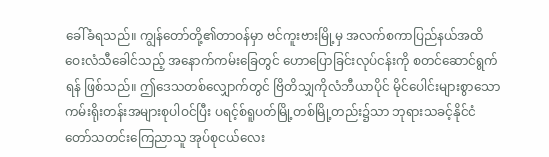ခေါ်ခံရသည်။ ကျွန်တော်တို့၏တာဝန်မှာ ဗင်ကူးဗားမြို့မှ အလက်စကာပြည်နယ်အထိ ဝေးလံသီခေါင်သည့် အနောက်ကမ်းခြေတွင် ဟောပြောခြင်းလုပ်ငန်းကို စတင်ဆောင်ရွက်ရန် ဖြစ်သည်။ ဤဒေသတစ်လျှောက်တွင် ဗြိတိသျှကိုလံဘီယာပိုင် မိုင်ပေါင်းများစွာသော ကမ်းရိုးတန်းအများစုပါဝင်ပြီး ပရင့်စ်ရူပတ်မြို့တစ်မြို့တည်း၌သာ ဘုရားသခင့်နိုင်ငံတော်သတင်းကြေညာသူ အုပ်စုငယ်လေး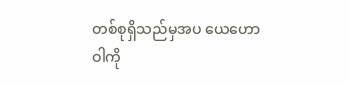တစ်စုရှိသည်မှအပ ယေဟောဝါကို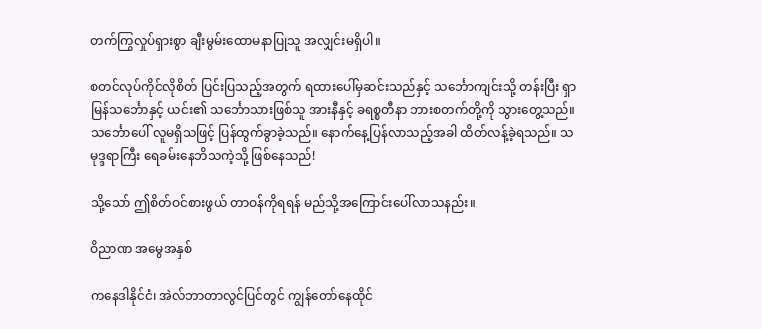တက်ကြွလှုပ်ရှားစွာ ချီးမွမ်းထောမနာပြုသူ အလျှင်းမရှိပါ။

စတင်လုပ်ကိုင်လိုစိတ် ပြင်းပြသည့်အတွက် ရထားပေါ်မှဆင်းသည်နှင့် သင်္ဘောကျင်းသို့ တန်းပြီး ရှာမြန်သင်္ဘောနှင့် ယင်း၏ သင်္ဘောသားဖြစ်သူ အားနီနှင့် ခရစ္စတီနာ ဘားစတက်တို့ကို သွားတွေ့သည်။ သင်္ဘောပေါ် လူမရှိသဖြင့် ပြန်ထွက်ခွာခဲ့သည်။ နောက်နေ့ပြန်လာသည့်အခါ ထိတ်လန့်ခဲ့ရသည်။ သမုဒ္ဒရာကြီး ရေခမ်းနေဘိသကဲ့သို့ ဖြစ်နေသည်!

သို့သော် ဤစိတ်ဝင်စားဖွယ် တာဝန်ကိုရရန် မည်သို့အကြောင်းပေါ်လာသနည်း။

ဝိညာဏ အမွေအနှစ်

ကနေဒါနိုင်ငံ၊ အဲလ်ဘာတာလွင်ပြင်တွင် ကျွန်တော်နေထိုင်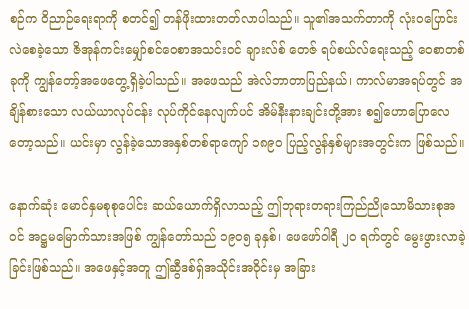စဉ်က ဝိညာဉ်ရေးရာကို စတင်၍ တန်ဖိုးထားတတ်လာပါသည်။ သူ၏အသက်တာကို လုံးဝပြောင်းလဲစေခဲ့သော ဇိအုန်ကင်းမျှော်စင်ဝေစာအသင်းဝင် ချားလ်စ် တေဇ် ရပ်စယ်လ်ရေးသည့် ဝေစာတစ်ခုကို ကျွန်တော့်အဖေတွေ့ရှိခဲ့ပါသည်။ အဖေသည် အဲလ်ဘာတာပြည်နယ်၊ ကာလ်မာအရပ်တွင် အချိန်စားသော လယ်ယာလုပ်ငန်း လုပ်ကိုင်နေလျက်ပင် အိမ်နီးနားချင်းတို့အား စ၍ဟောပြောလေတော့သည်။ ယင်းမှာ လွန်ခဲ့သောအနှစ်တစ်ရာကျော် ၁၈၉၀ ပြည့်လွန်နှစ်များအတွင်းက ဖြစ်သည်။

နောက်ဆုံး မောင်နှမစုစုပေါင်း ဆယ်ယောက်ရှိလာသည့် ဤဘုရားတရားကြည်ညိုသောမိသားစုအဝင် အဋ္ဌမမြောက်သားအဖြစ် ကျွန်တော်သည် ၁၉၀၅ ခုနှစ်၊ ဖေဖော်ဝါရီ ၂၀ ရက်တွင် မွေးဖွားလာခဲ့ခြင်းဖြစ်သည်။ အဖေနှင့်အတူ ဤဆွီဒစ်ရှ်အသိုင်းအဝိုင်းမှ အခြား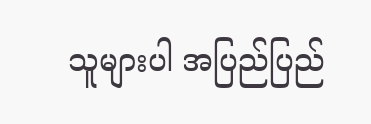သူများပါ အပြည်ပြည်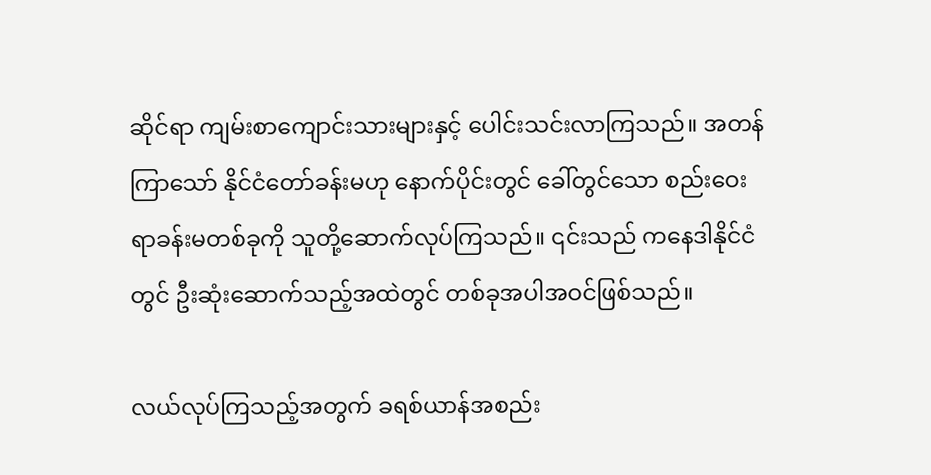ဆိုင်ရာ ကျမ်းစာကျောင်းသားများနှင့် ပေါင်းသင်းလာကြသည်။ အတန်ကြာသော် နိုင်ငံတော်ခန်းမဟု နောက်ပိုင်းတွင် ခေါ်တွင်သော စည်းဝေးရာခန်းမတစ်ခုကို သူတို့ဆောက်လုပ်ကြသည်။ ၎င်းသည် ကနေဒါနိုင်ငံတွင် ဦးဆုံးဆောက်သည့်အထဲတွင် တစ်ခုအပါအဝင်ဖြစ်သည်။

လယ်လုပ်ကြသည့်အတွက် ခရစ်ယာန်အစည်း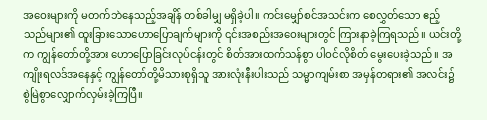အဝေးများကို မတက်ဘဲနေသည့်အချိန် တစ်ခါမျှ မရှိခဲ့ပါ။ ကင်းမျှော်စင်အသင်းက စေလွှတ်သော ဧည့်သည်များ၏ ထူးခြားသောဟောပြောချက်များကို ၎င်းအစည်းအဝေးများတွင် ကြားနာခဲ့ကြရသည်။ ယင်းတို့က ကျွန်တော်တို့အား ဟောပြောခြင်းလုပ်ငန်းတွင် စိတ်အားထက်သန်စွာ ပါဝင်လိုစိတ် မွေးပေးခဲ့သည်။ အကျိုးရလဒ်အနေနှင့် ကျွန်တော်တို့မိသားစုရှိသူ အားလုံးနီးပါးသည် သမ္မာကျမ်းစာ အမှန်တရား၏ အလင်း၌ စွဲမြဲစွာလျှောက်လှမ်းခဲ့ကြပြီ။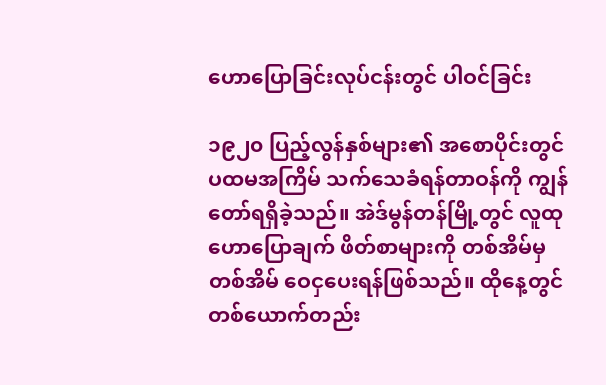ဟောပြောခြင်းလုပ်ငန်းတွင် ပါဝင်ခြင်း

၁၉၂၀ ပြည့်လွန်နှစ်များ၏ အစောပိုင်းတွင် ပထမအကြိမ် သက်သေခံရန်တာဝန်ကို ကျွန်တော်ရရှိခဲ့သည်။ အဲဒ်မွန်တန်မြို့တွင် လူထုဟောပြောချက် ဖိတ်စာများကို တစ်အိမ်မှတစ်အိမ် ဝေငှပေးရန်ဖြစ်သည်။ ထိုနေ့တွင် တစ်ယောက်တည်း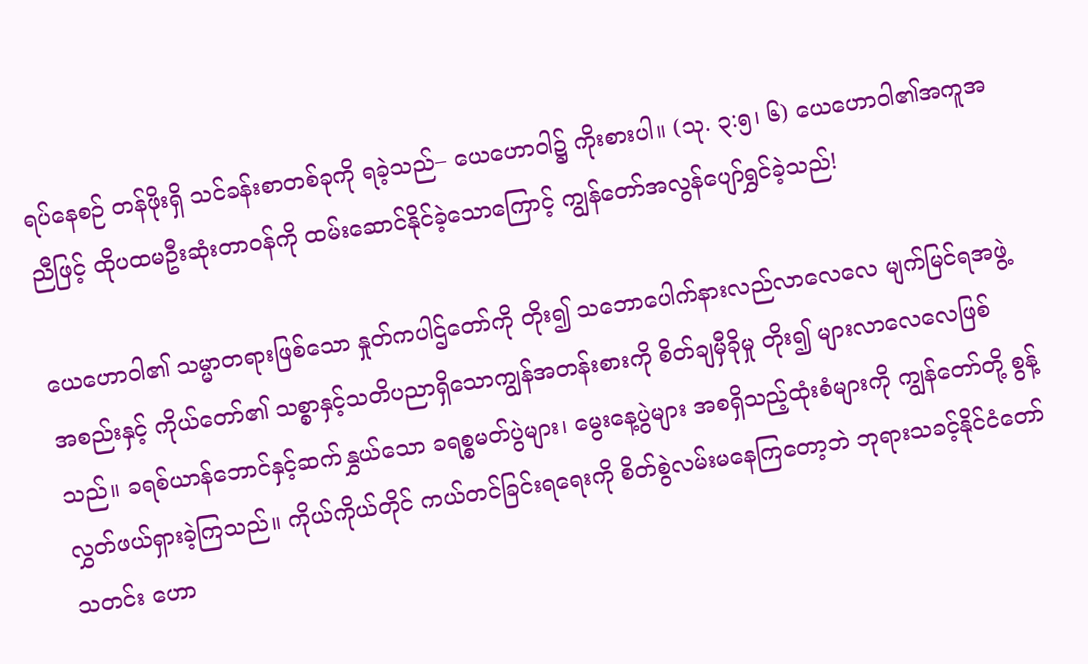ရပ်နေစဉ် တန်ဖိုးရှိ သင်ခန်းစာတစ်ခုကို ရခဲ့သည်– ယေဟောဝါ၌ ကိုးစားပါ။ (သု. ၃:၅၊ ၆) ယေဟောဝါ၏အကူအညီဖြင့် ထိုပထမဦးဆုံးတာဝန်ကို ထမ်းဆောင်နိုင်ခဲ့သောကြောင့် ကျွန်တော်အလွန်ပျော်ရွှင်ခဲ့သည်!

ယေဟောဝါ၏ သမ္မာတရားဖြစ်သော နှုတ်ကပါဌ်တော်ကို တိုး၍ သဘောပေါက်နားလည်လာလေလေ မျက်မြင်ရအဖွဲ့အစည်းနှင့် ကိုယ်တော်၏ သစ္စာနှင့်သတိပညာရှိသောကျွန်အတန်းစားကို စိတ်ချမှီခိုမှု တိုး၍ များလာလေလေဖြစ်သည်။ ခရစ်ယာန်ဘောင်နှင့်ဆက်နွှယ်သော ခရစ္စမတ်ပွဲများ၊ မွေးနေ့ပွဲများ အစရှိသည့်ထုံးစံများကို ကျွန်တော်တို့ စွန့်လွှတ်ဖယ်ရှားခဲ့ကြသည်။ ကိုယ်ကိုယ်တိုင် ကယ်တင်ခြင်းရရေးကို စိတ်စွဲလမ်းမနေကြတော့ဘဲ ဘုရားသခင့်နိုင်ငံတော်သတင်း ဟော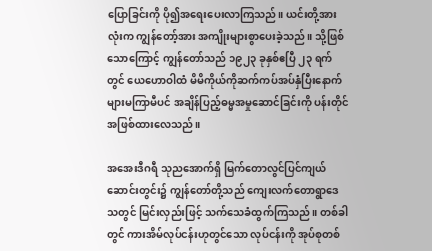ပြောခြင်းကို ပို၍အရေးပေးလာကြသည်။ ယင်းတို့အားလုံးက ကျွန်တော့်အား အကျိုးများစွာပေးခဲ့သည်။ သို့ဖြစ်သောကြောင့် ကျွန်တော်သည် ၁၉၂၃ ခုနှစ်ဧပြီ ၂၃ ရက်တွင် ယေဟောဝါထံ မိမိကိုယ်ကိုဆက်ကပ်အပ်နှံပြီးနောက် များမကြာမီပင် အချိန်ပြည့်ဓမ္မအမှုဆောင်ခြင်းကို ပန်းတိုင်အဖြစ်ထားလေသည်။

အအေးဒီဂရီ သုညအောက်ရှိ မြက်တောလွင်ပြင်ကျယ် ဆောင်းတွင်း၌ ကျွန်တော်တို့သည် ကျေးလက်တောရွာဒေသတွင် မြင်းလှည်းဖြင့် သက်သေခံထွက်ကြသည်။ တစ်ခါတွင် ကားအိမ်လုပ်ငန်းဟုတွင်သော လုပ်ငန်းကို အုပ်စုတစ်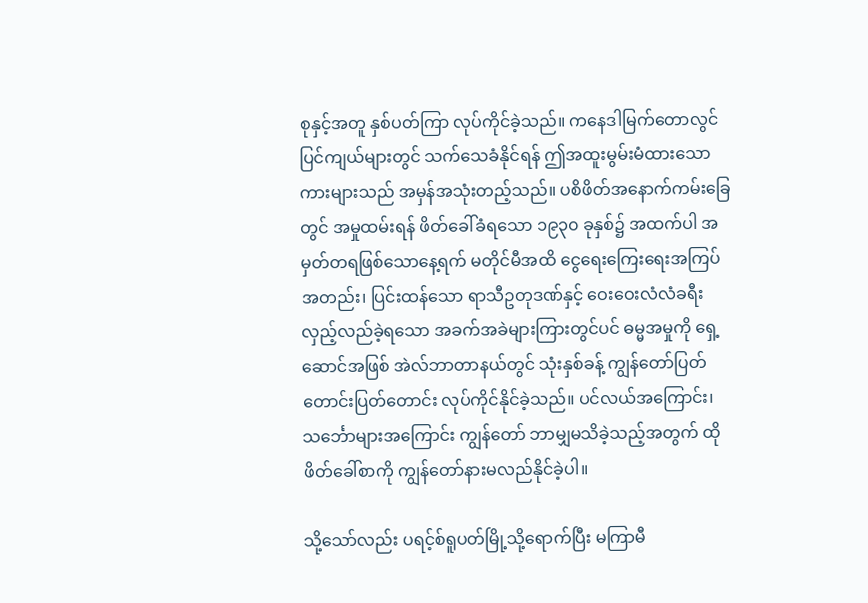စုနှင့်အတူ နှစ်ပတ်ကြာ လုပ်ကိုင်ခဲ့သည်။ ကနေဒါမြက်တောလွင်ပြင်ကျယ်များတွင် သက်သေခံနိုင်ရန် ဤအထူးမွမ်းမံထားသောကားများသည် အမှန်အသုံးတည့်သည်။ ပစိဖိတ်အနောက်ကမ်းခြေတွင် အမှုထမ်းရန် ဖိတ်ခေါ်ခံရသော ၁၉၃၀ ခုနှစ်၌ အထက်ပါ အမှတ်တရဖြစ်သောနေ့ရက် မတိုင်မီအထိ ငွေရေးကြေးရေးအကြပ်အတည်း၊ ပြင်းထန်သော ရာသီဥတုဒဏ်နှင့် ဝေးဝေးလံလံခရီးလှည့်လည်ခဲ့ရသော အခက်အခဲများကြားတွင်ပင် ဓမ္မအမှုကို ရှေ့ဆောင်အဖြစ် အဲလ်ဘာတာနယ်တွင် သုံးနှစ်ခန့် ကျွန်တော်ပြတ်တောင်းပြတ်တောင်း လုပ်ကိုင်နိုင်ခဲ့သည်။ ပင်လယ်အကြောင်း၊ သင်္ဘောများအကြောင်း ကျွန်တော် ဘာမျှမသိခဲ့သည့်အတွက် ထိုဖိတ်ခေါ်စာကို ကျွန်တော်နားမလည်နိုင်ခဲ့ပါ။

သို့သော်လည်း ပရင့်စ်ရူပတ်မြို့သို့ရောက်ပြီး မကြာမီ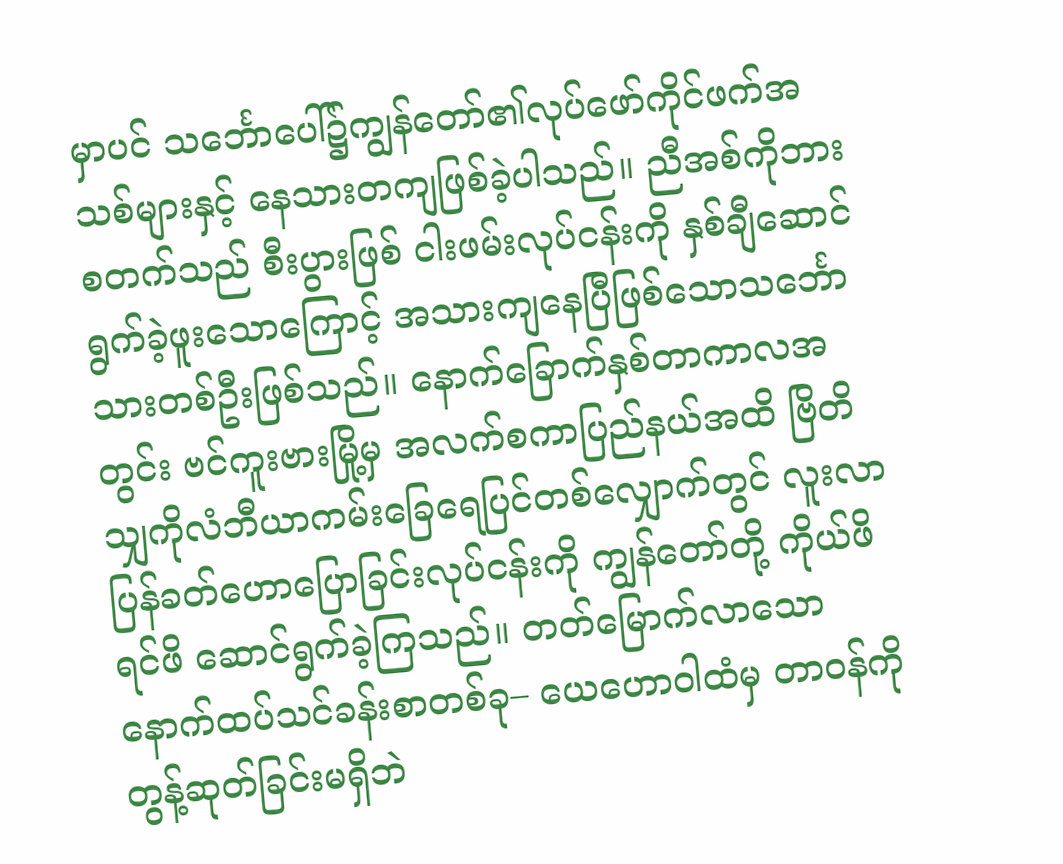မှာပင် သင်္ဘောပေါ်၌ကျွန်တော်၏လုပ်ဖော်ကိုင်ဖက်အသစ်များနှင့် နေသားတကျဖြစ်ခဲ့ပါသည်။ ညီအစ်ကိုဘားစတက်သည် စီးပွားဖြစ် ငါးဖမ်းလုပ်ငန်းကို နှစ်ချီဆောင်ရွက်ခဲ့ဖူးသောကြောင့် အသားကျနေပြီဖြစ်သောသင်္ဘောသားတစ်ဦးဖြစ်သည်။ နောက်ခြောက်နှစ်တာကာလအတွင်း ဗင်ကူးဗားမြို့မှ အလက်စကာပြည်နယ်အထိ ဗြိတိသျှကိုလံဘီယာကမ်းခြေရေပြင်တစ်လျှောက်တွင် လူးလာပြန်ခတ်ဟောပြောခြင်းလုပ်ငန်းကို ကျွန်တော်တို့ ကိုယ်ဖိရင်ဖိ ဆောင်ရွက်ခဲ့ကြသည်။ တတ်မြောက်လာသော နောက်ထပ်သင်ခန်းစာတစ်ခု– ယေဟောဝါထံမှ တာဝန်ကို တွန့်ဆုတ်ခြင်းမရှိဘဲ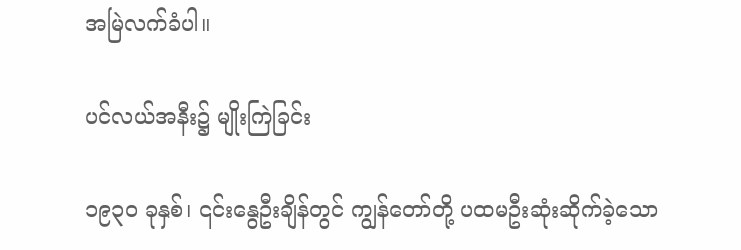အမြဲလက်ခံပါ။

ပင်လယ်အနီး၌ မျိုးကြဲခြင်း

၁၉၃၀ ခုနှစ်၊ ၎င်းနွေဦးချိန်တွင် ကျွန်တော်တို့ ပထမဦးဆုံးဆိုက်ခဲ့သော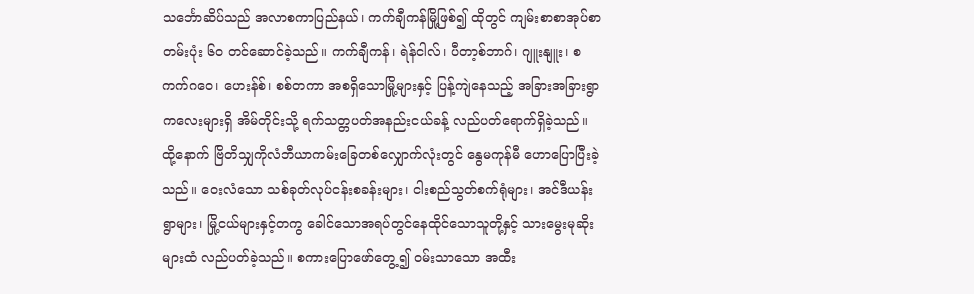သင်္ဘောဆိပ်သည် အလာစကာပြည်နယ်၊ ကက်ချီကန်မြို့ဖြစ်၍ ထိုတွင် ကျမ်းစာစာအုပ်စာတမ်းပုံး ၆၀ တင်ဆောင်ခဲ့သည်။ ကက်ချီကန်၊ ရဲန်ငါလ်၊ ပီတာ့စ်ဘာဂ်၊ ဂျူးနျူး၊ စကက်ဂဝေ၊ ဟေးန်စ်၊ စစ်တကာ အစရှိသောမြို့များနှင့် ပြန့်ကျဲနေသည့် အခြားအခြားရွာကလေးများရှိ အိမ်တိုင်းသို့ ရက်သတ္တပတ်အနည်းငယ်ခန့် လည်ပတ်ရောက်ရှိခဲ့သည်။ ထို့နောက် ဗြိတိသျှကိုလံဘီယာကမ်းခြေတစ်လျှောက်လုံးတွင် နွေမကုန်မီ ဟောပြောပြီးခဲ့သည်။ ဝေးလံသော သစ်ခုတ်လုပ်ငန်းစခန်းများ၊ ငါးစည်သွတ်စက်ရုံများ၊ အင်ဒီယန်းရွာများ၊ မြို့ငယ်များနှင့်တကွ ခေါင်သောအရပ်တွင်နေထိုင်သောသူတို့နှင့် သားမွေးမုဆိုးများထံ လည်ပတ်ခဲ့သည်။ စကားပြောဖော်တွေ့၍ ဝမ်းသာသော အထီး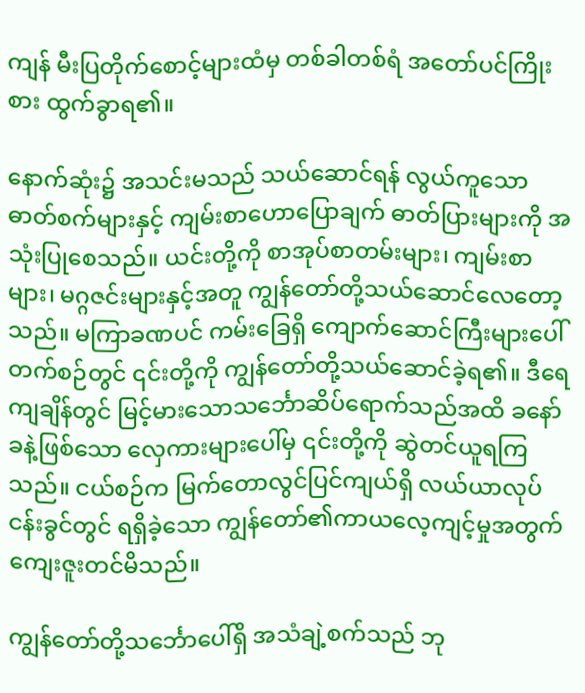ကျန် မီးပြတိုက်စောင့်များထံမှ တစ်ခါတစ်ရံ အတော်ပင်ကြိုးစား ထွက်ခွာရ၏။

နောက်ဆုံး၌ အသင်းမသည် သယ်ဆောင်ရန် လွယ်ကူသော ဓာတ်စက်များနှင့် ကျမ်းစာဟောပြောချက် ဓာတ်ပြားများကို အသုံးပြုစေသည်။ ယင်းတို့ကို စာအုပ်စာတမ်းများ၊ ကျမ်းစာများ၊ မဂ္ဂဇင်းများနှင့်အတူ ကျွန်တော်တို့သယ်ဆောင်လေတော့သည်။ မကြာခဏပင် ကမ်းခြေရှိ ကျောက်ဆောင်ကြီးများပေါ်တက်စဉ်တွင် ၎င်းတို့ကို ကျွန်တော်တို့သယ်ဆောင်ခဲ့ရ၏။ ဒီရေကျချိန်တွင် မြင့်မားသောသင်္ဘောဆိပ်ရောက်သည်အထိ ခနော်ခနဲ့ဖြစ်သော လှေကားများပေါ်မှ ၎င်းတို့ကို ဆွဲတင်ယူရကြသည်။ ငယ်စဉ်က မြက်တောလွင်ပြင်ကျယ်ရှိ လယ်ယာလုပ်ငန်းခွင်တွင် ရရှိခဲ့သော ကျွန်တော်၏ကာယလေ့ကျင့်မှုအတွက် ကျေးဇူးတင်မိသည်။

ကျွန်တော်တို့သင်္ဘောပေါ်ရှိ အသံချဲ့စက်သည် ဘု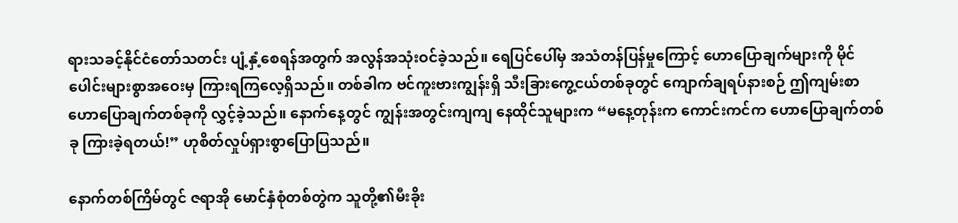ရားသခင့်နိုင်ငံတော်သတင်း ပျံ့နှံ့စေရန်အတွက် အလွန်အသုံးဝင်ခဲ့သည်။ ရေပြင်ပေါ်မှ အသံတန်ပြန်မှုကြောင့် ဟောပြောချက်များကို မိုင်ပေါင်းများစွာအဝေးမှ ကြားရကြလေ့ရှိသည်။ တစ်ခါက ဗင်ကူးဗားကျွန်းရှိ သီးခြားကွေ့ငယ်တစ်ခုတွင် ကျောက်ချရပ်နားစဉ် ဤကျမ်းစာဟောပြောချက်တစ်ခုကို လွှင့်ခဲ့သည်။ နောက်နေ့တွင် ကျွန်းအတွင်းကျကျ နေထိုင်သူများက “မနေ့တုန်းက ကောင်းကင်က ဟောပြောချက်တစ်ခု ကြားခဲ့ရတယ်!” ဟုစိတ်လှုပ်ရှားစွာပြောပြသည်။

နောက်တစ်ကြိမ်တွင် ဇရာအို မောင်နှံစုံတစ်တွဲက သူတို့၏မီးခိုး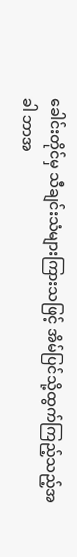ခေါင်းတိုင်မှ သီချင်းသံများကြားသဖြင့် အိမ်ပြင်သို့ထွက်ကြည့်သည့်အခါ ဘာအ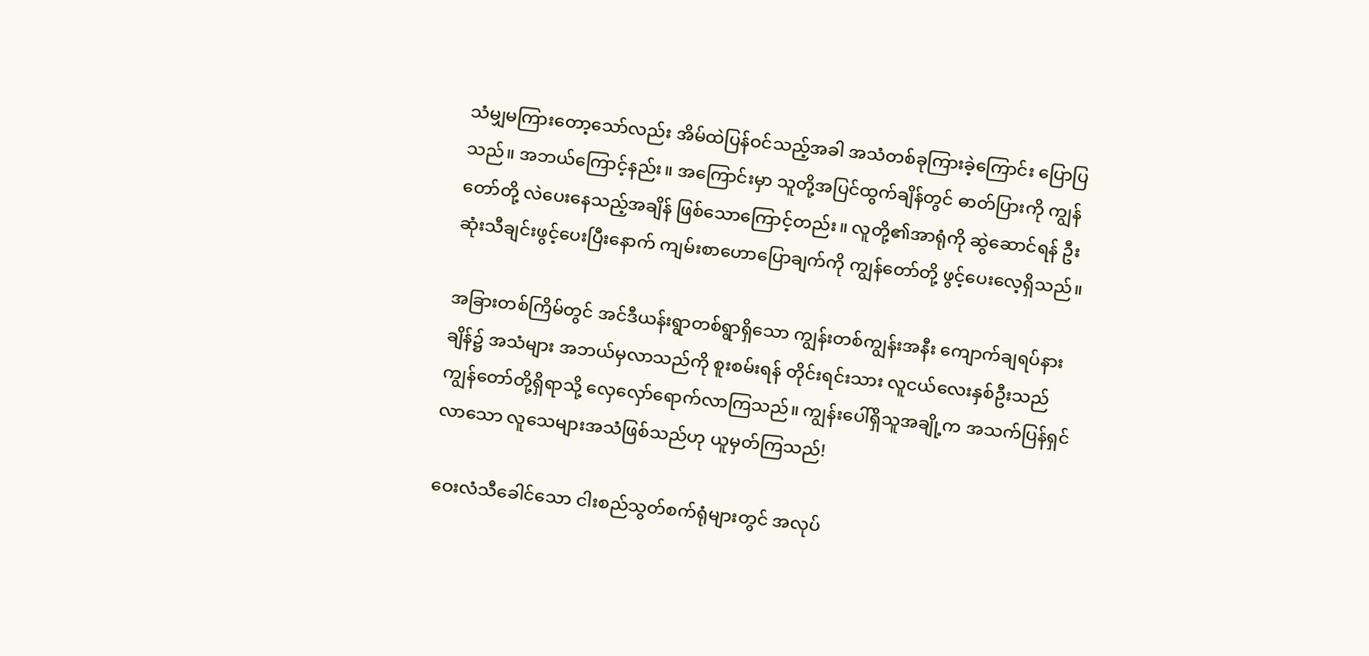သံမျှမကြားတော့သော်လည်း အိမ်ထဲပြန်ဝင်သည့်အခါ အသံတစ်ခုကြားခဲ့ကြောင်း ပြောပြသည်။ အဘယ်ကြောင့်နည်း။ အကြောင်းမှာ သူတို့အပြင်ထွက်ချိန်တွင် ဓာတ်ပြားကို ကျွန်တော်တို့ လဲပေးနေသည့်အချိန် ဖြစ်သောကြောင့်တည်း။ လူတို့၏အာရုံကို ဆွဲဆောင်ရန် ဦးဆုံးသီချင်းဖွင့်ပေးပြီးနောက် ကျမ်းစာဟောပြောချက်ကို ကျွန်တော်တို့ ဖွင့်ပေးလေ့ရှိသည်။

အခြားတစ်ကြိမ်တွင် အင်ဒီယန်းရွာတစ်ရွာရှိသော ကျွန်းတစ်ကျွန်းအနီး ကျောက်ချရပ်နားချိန်၌ အသံများ အဘယ်မှလာသည်ကို စူးစမ်းရန် တိုင်းရင်းသား လူငယ်လေးနှစ်ဦးသည် ကျွန်တော်တို့ရှိရာသို့ လှေလှော်ရောက်လာကြသည်။ ကျွန်းပေါ်ရှိသူအချို့က အသက်ပြန်ရှင်လာသော လူသေများအသံဖြစ်သည်ဟု ယူမှတ်ကြသည်!

ဝေးလံသီခေါင်သော ငါးစည်သွတ်စက်ရုံများတွင် အလုပ်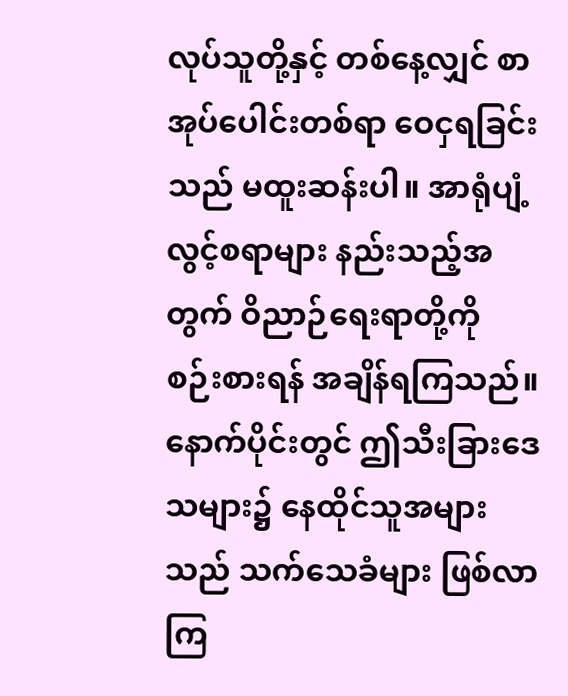လုပ်သူတို့နှင့် တစ်နေ့လျှင် စာအုပ်ပေါင်းတစ်ရာ ဝေငှရခြင်းသည် မထူးဆန်းပါ။ အာရုံပျံ့လွင့်စရာများ နည်းသည့်အတွက် ဝိညာဉ်ရေးရာတို့ကို စဉ်းစားရန် အချိန်ရကြသည်။ နောက်ပိုင်းတွင် ဤသီးခြားဒေသများ၌ နေထိုင်သူအများသည် သက်သေခံများ ဖြစ်လာကြ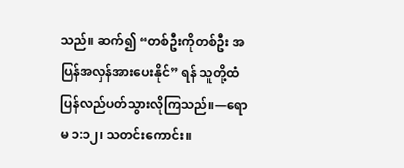သည်။ ဆက်၍ “တစ်ဦးကိုတစ်ဦး အပြန်အလှန်အားပေးနိုင်” ရန် သူတို့ထံ ပြန်လည်ပတ်သွားလိုကြသည်။—ရောမ ၁:၁၂၊ သတင်းကောင်း။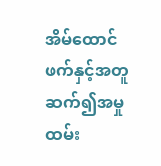အိမ်ထောင်ဖက်နှင့်အတူ ဆက်၍အမှုထမ်း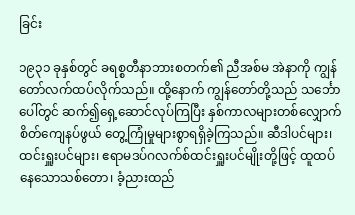ခြင်း

၁၉၃၁ ခုနှစ်တွင် ခရစ္စတီနာဘားစတက်၏ ညီအစ်မ အဲနာကို ကျွန်တော်လက်ထပ်လိုက်သည်။ ထို့နောက် ကျွန်တော်တို့သည် သင်္ဘောပေါ်တွင် ဆက်၍ရှေ့ဆောင်လုပ်ကြပြီး နှစ်ကာလများတစ်လျှောက် စိတ်ကျေနပ်ဖွယ် တွေ့ကြုံမှုများစွာရရှိခဲ့ကြသည်။ ဆီဒါပင်များ၊ ထင်းရှူးပင်များ၊ ဧရာမဒပ်ဂလက်စ်ထင်းရှူးပင်မျိုးတို့ဖြင့် ထူထပ်နေသောသစ်တော၊ ခံ့ညားထည်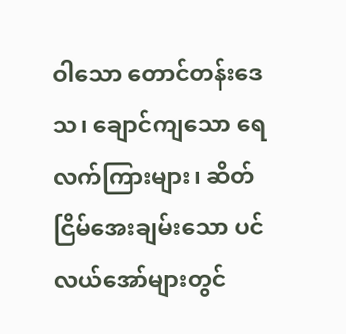ဝါသော တောင်တန်းဒေသ၊ ချောင်ကျသော ရေလက်ကြားများ၊ ဆိတ်ငြိမ်အေးချမ်းသော ပင်လယ်အော်များတွင်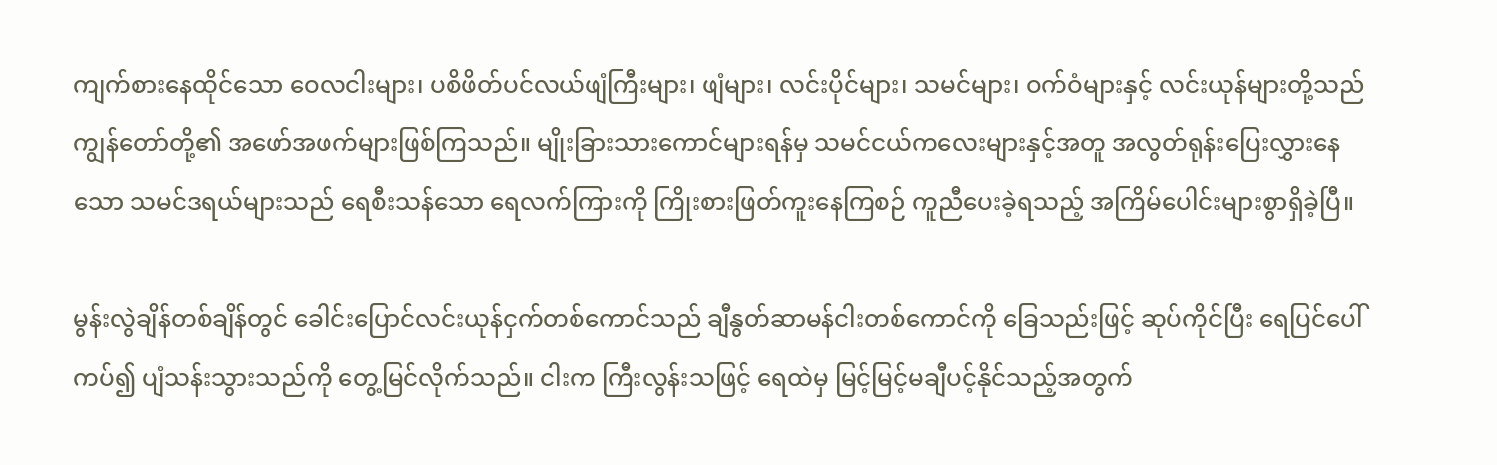ကျက်စားနေထိုင်သော ဝေလငါးများ၊ ပစိဖိတ်ပင်လယ်ဖျံကြီးများ၊ ဖျံများ၊ လင်းပိုင်များ၊ သမင်များ၊ ဝက်ဝံများနှင့် လင်းယုန်များတို့သည် ကျွန်တော်တို့၏ အဖော်အဖက်များဖြစ်ကြသည်။ မျိုးခြားသားကောင်များရန်မှ သမင်ငယ်ကလေးများနှင့်အတူ အလွတ်ရုန်းပြေးလွှားနေသော သမင်ဒရယ်များသည် ရေစီးသန်သော ရေလက်ကြားကို ကြိုးစားဖြတ်ကူးနေကြစဉ် ကူညီပေးခဲ့ရသည့် အကြိမ်ပေါင်းများစွာရှိခဲ့ပြီ။

မွန်းလွဲချိန်တစ်ချိန်တွင် ခေါင်းပြောင်လင်းယုန်ငှက်တစ်ကောင်သည် ချီနွတ်ဆာမန်ငါးတစ်ကောင်ကို ခြေသည်းဖြင့် ဆုပ်ကိုင်ပြီး ရေပြင်ပေါ်ကပ်၍ ပျံသန်းသွားသည်ကို တွေ့မြင်လိုက်သည်။ ငါးက ကြီးလွန်းသဖြင့် ရေထဲမှ မြင့်မြင့်မချီပင့်နိုင်သည့်အတွက်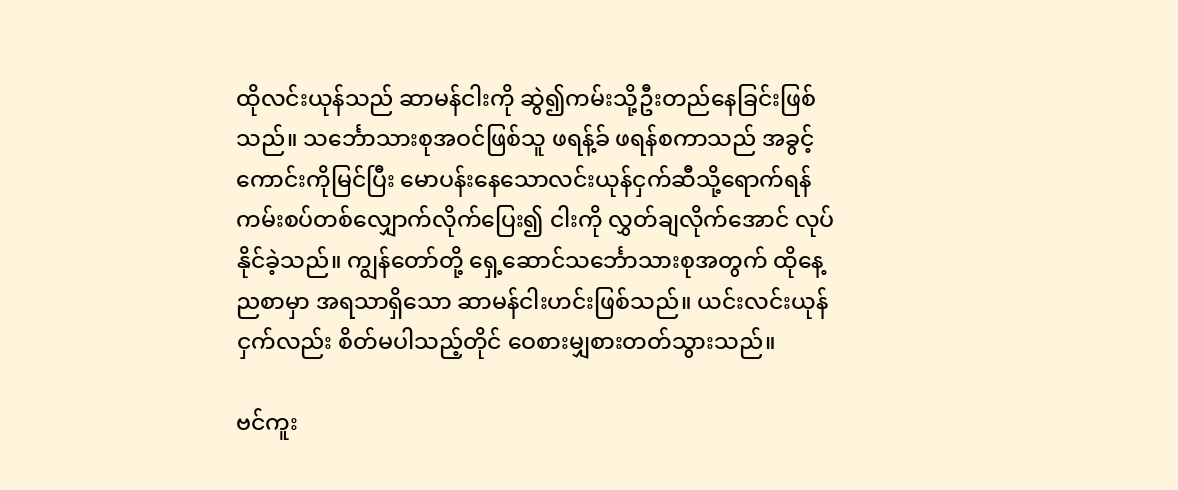ထိုလင်းယုန်သည် ဆာမန်ငါးကို ဆွဲ၍ကမ်းသို့ဦးတည်နေခြင်းဖြစ်သည်။ သင်္ဘောသားစုအဝင်ဖြစ်သူ ဖရန့်ခ် ဖရန်စကာသည် အခွင့်ကောင်းကိုမြင်ပြီး မောပန်းနေသောလင်းယုန်ငှက်ဆီသို့ရောက်ရန် ကမ်းစပ်တစ်လျှောက်လိုက်ပြေး၍ ငါးကို လွှတ်ချလိုက်အောင် လုပ်နိုင်ခဲ့သည်။ ကျွန်တော်တို့ ရှေ့ဆောင်သင်္ဘောသားစုအတွက် ထိုနေ့ညစာမှာ အရသာရှိသော ဆာမန်ငါးဟင်းဖြစ်သည်။ ယင်းလင်းယုန်ငှက်လည်း စိတ်မပါသည့်တိုင် ဝေစားမျှစားတတ်သွားသည်။

ဗင်ကူး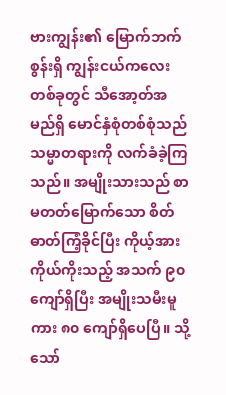ဗားကျွန်း၏ မြောက်ဘက်စွန်းရှိ ကျွန်းငယ်ကလေးတစ်ခုတွင် သီအော့တ်အမည်ရှိ မောင်နှံစုံတစ်စုံသည် သမ္မာတရားကို လက်ခံခဲ့ကြသည်။ အမျိုးသားသည် စာမတတ်မြောက်သော စိတ်ဓာတ်ကြံ့ခိုင်ပြီး ကိုယ့်အားကိုယ်ကိုးသည့် အသက် ၉၀ ကျော်ရှိပြီး အမျိုးသမီးမူကား ၈၀ ကျော်ရှိပေပြီ။ သို့သော်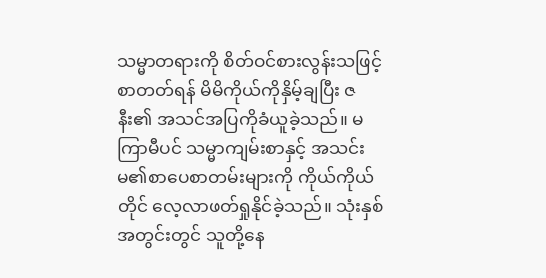သမ္မာတရားကို စိတ်ဝင်စားလွန်းသဖြင့် စာတတ်ရန် မိမိကိုယ်ကိုနှိမ့်ချပြီး ဇနီး၏ အသင်အပြကိုခံယူခဲ့သည်။ မကြာမီပင် သမ္မာကျမ်းစာနှင့် အသင်းမ၏စာပေစာတမ်းများကို ကိုယ်ကိုယ်တိုင် လေ့လာဖတ်ရှုနိုင်ခဲ့သည်။ သုံးနှစ်အတွင်းတွင် သူတို့နေ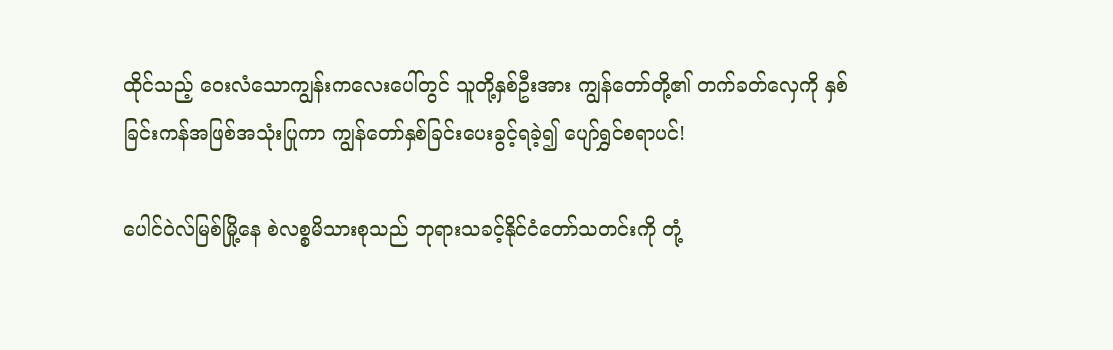ထိုင်သည့် ဝေးလံသောကျွန်းကလေးပေါ်တွင် သူတို့နှစ်ဦးအား ကျွန်တော်တို့၏ တက်ခတ်လှေကို နှစ်ခြင်းကန်အဖြစ်အသုံးပြုကာ ကျွန်တော်နှစ်ခြင်းပေးခွင့်ရခဲ့၍ ပျော်ရွှင်စရာပင်!

ပေါင်ဝဲလ်မြစ်မြို့နေ စဲလစ္စမိသားစုသည် ဘုရားသခင့်နိုင်ငံတော်သတင်းကို တုံ့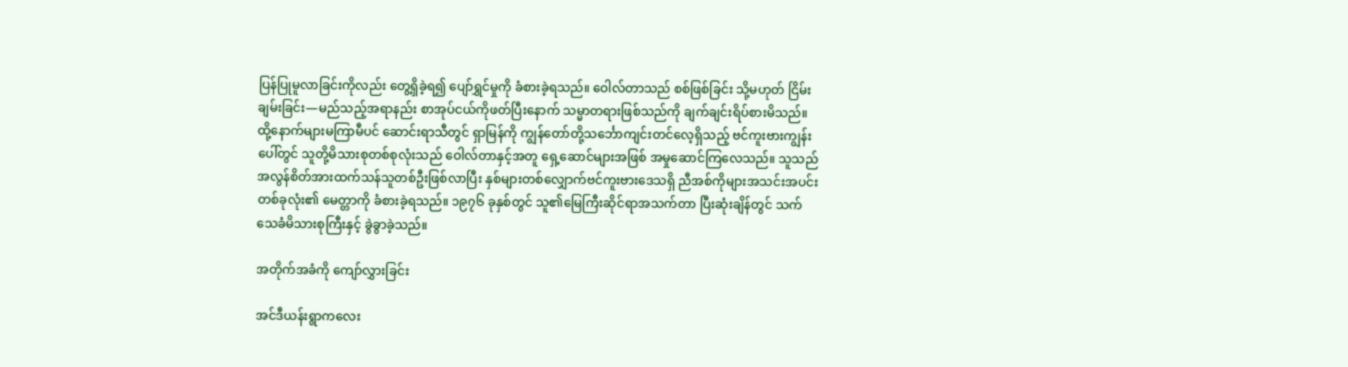ပြန်ပြုမူလာခြင်းကိုလည်း တွေ့ရှိခဲ့ရ၍ ပျော်ရွှင်မှုကို ခံစားခဲ့ရသည်။ ဝေါလ်တာသည် စစ်ဖြစ်ခြင်း သို့မဟုတ် ငြိမ်းချမ်းခြင်း—မည်သည့်အရာနည်း စာအုပ်ငယ်ကိုဖတ်ပြီးနောက် သမ္မာတရားဖြစ်သည်ကို ချက်ချင်းရိပ်စားမိသည်။ ထို့နောက်များမကြာမီပင် ဆောင်းရာသီတွင် ရှာမြန်ကို ကျွန်တော်တို့သင်္ဘောကျင်းတင်လေ့ရှိသည့် ဗင်ကူးဗားကျွန်းပေါ်တွင် သူတို့မိသားစုတစ်စုလုံးသည် ဝေါလ်တာနှင့်အတူ ရှေ့ဆောင်များအဖြစ် အမှုဆောင်ကြလေသည်။ သူသည် အလွန်စိတ်အားထက်သန်သူတစ်ဦးဖြစ်လာပြီး နှစ်များတစ်လျှောက်ဗင်ကူးဗားဒေသရှိ ညီအစ်ကိုများအသင်းအပင်းတစ်ခုလုံး၏ မေတ္တာကို ခံစားခဲ့ရသည်။ ၁၉၇၆ ခုနှစ်တွင် သူ၏မြေကြီးဆိုင်ရာအသက်တာ ပြီးဆုံးချိန်တွင် သက်သေခံမိသားစုကြီးနှင့် ခွဲခွာခဲ့သည်။

အတိုက်အခံကို ကျော်လွှားခြင်း

အင်ဒီယန်းရွာကလေး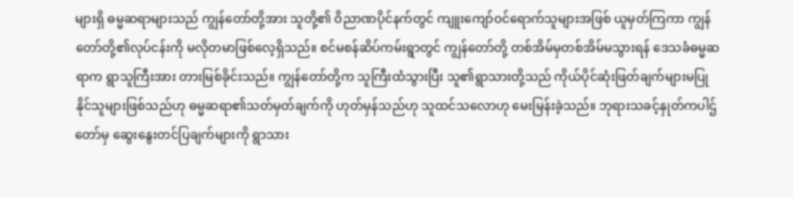များရှိ ဓမ္မဆရာများသည် ကျွန်တော်တို့အား သူတို့၏ ဝိညာဏပိုင်နက်တွင် ကျူးကျော်ဝင်ရောက်သူများအဖြစ် ယူမှတ်ကြကာ ကျွန်တော်တို့၏လုပ်ငန်းကို မလိုတမာဖြစ်လေ့ရှိသည်။ စင်မစန်ဆိပ်ကမ်းရွာတွင် ကျွန်တော်တို့ တစ်အိမ်မှတစ်အိမ်မသွားရန် ဒေသခံဓမ္မဆရာက ရွာသူကြီးအား တားမြစ်ခိုင်းသည်။ ကျွန်တော်တို့က သူကြီးထံသွားပြီး သူ၏ရွာသားတို့သည် ကိုယ်ပိုင်ဆုံးဖြတ်ချက်များမပြုနိုင်သူများဖြစ်သည်ဟု ဓမ္မဆရာ၏သတ်မှတ်ချက်ကို ဟုတ်မှန်သည်ဟု သူထင်သလောဟု မေးမြန်းခဲ့သည်။ ဘုရားသခင့်နှုတ်ကပါဌ်တော်မှ ဆွေးနွေးတင်ပြချက်များကို ရွာသား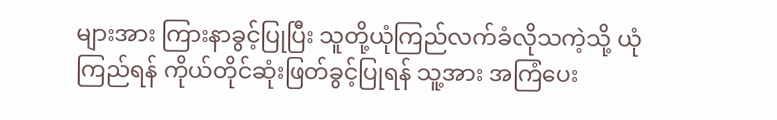များအား ကြားနာခွင့်ပြုပြီး သူတို့ယုံကြည်လက်ခံလိုသကဲ့သို့ ယုံကြည်ရန် ကိုယ်တိုင်ဆုံးဖြတ်ခွင့်ပြုရန် သူ့အား အကြံပေး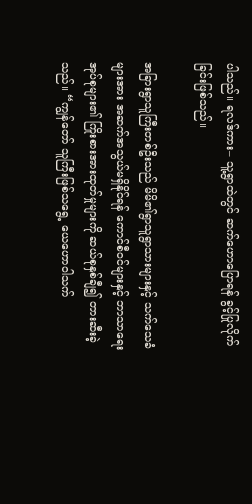ပါသည်။ ရလဒ်ကား– သူ့ရွာထဲတွင် ဆက်ဟောပြောရန် ခွင့်ပြုလိုက်ခြင်းဖြစ်သည်။

အခြားရွာသူကြီးတစ်ဦးသည် မိမိ၏ရွာသူရွာသားများနှင့် သက်သေခံများအား အဆက်အသွယ်မရှိနိုင်ရန် ကောင်စီဝင်များနှင့် ဘာသာရေးအုပ်စုများ၏ ကြိုးစားအားထုတ်မှုများကို ဆယ်စုနှစ်ချီ၍ တားဆီးခဲ့သည်။ “ကျွန်တော် သူကြီးဖြစ်သရွေ့ ယေဟောဝါသက်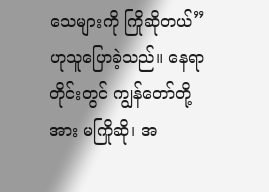သေများကို ကြိုဆိုတယ်” ဟုသူပြောခဲ့သည်။ နေရာတိုင်းတွင် ကျွန်တော်တို့အား မကြိုဆို၊ အ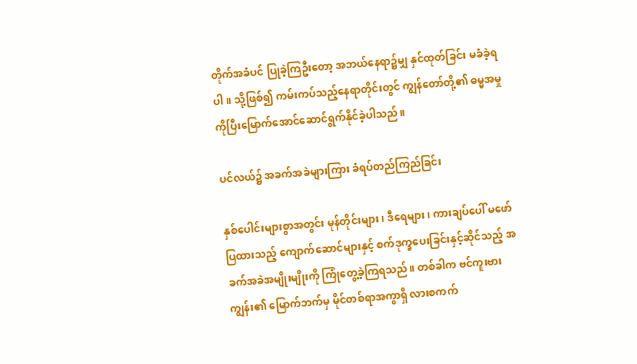တိုက်အခံပင် ပြုခဲ့ကြဦးတော့ အဘယ်နေရာ၌မျှ နှင်ထုတ်ခြင်း မခံခဲ့ရပါ။ သို့ဖြစ်၍ ကမ်းကပ်သည့်နေရာတိုင်းတွင် ကျွန်တော်တို့၏ ဓမ္မအမှုကိုပြီးမြောက်အောင်ဆောင်ရွက်နိုင်ခဲ့ပါသည်။

ပင်လယ်၌ အခက်အခဲများကြား ခံရပ်တည်ကြည်ခြင်း

နှစ်ပေါင်းများစွာအတွင်း မုန်တိုင်းများ၊ ဒီရေများ၊ ကားချပ်ပေါ် မဖော်ပြထားသည့် ကျောက်ဆောင်များနှင့် စက်ဒုက္ခပေးခြင်းနှင့်ဆိုင်သည့် အခက်အခဲအမျိုးမျိုးကို ကြုံတွေ့ခဲ့ကြရသည်။ တစ်ခါက ဗင်ကူးဗားကျွန်း၏ မြောက်ဘက်မှ မိုင်တစ်ရာအကွာရှိ လားစကက်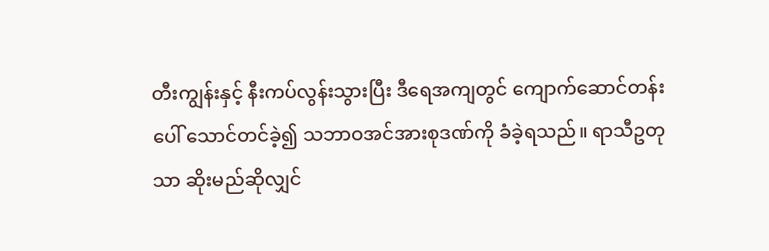တီးကျွန်းနှင့် နီးကပ်လွန်းသွားပြီး ဒီရေအကျတွင် ကျောက်ဆောင်တန်းပေါ် သောင်တင်ခဲ့၍ သဘာဝအင်အားစုဒဏ်ကို ခံခဲ့ရသည်။ ရာသီဥတုသာ ဆိုးမည်ဆိုလျှင်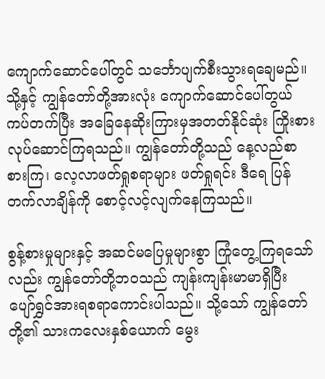ကျောက်ဆောင်ပေါ်တွင် သင်္ဘောပျက်စီးသွားရချေမည်။ သို့နှင့် ကျွန်တော်တို့အားလုံး ကျောက်ဆောင်ပေါ်တွယ်ကပ်တက်ပြီး အခြေနေဆိုးကြားမှအတတ်နိုင်ဆုံး ကြိုးစားလုပ်ဆောင်ကြရသည်။ ကျွန်တော်တို့သည် နေ့လည်စာ စားကြ၊ လေ့လာဖတ်ရှုစရာများ ဖတ်ရှုရင်း ဒီရေ ပြန်တက်လာချိန်ကို စောင့်လင့်လျက်နေကြသည်။

စွန့်စားမှုများနှင့် အဆင်မပြေမှုများစွာ ကြုံတွေ့ကြရသော်လည်း ကျွန်တော်တို့ဘဝသည် ကျန်းကျန်းမာမာရှိပြီး ပျော်ရွှင်အားရစရာကောင်းပါသည်။ သို့သော် ကျွန်တော်တို့၏ သားကလေးနှစ်ယောက် မွေး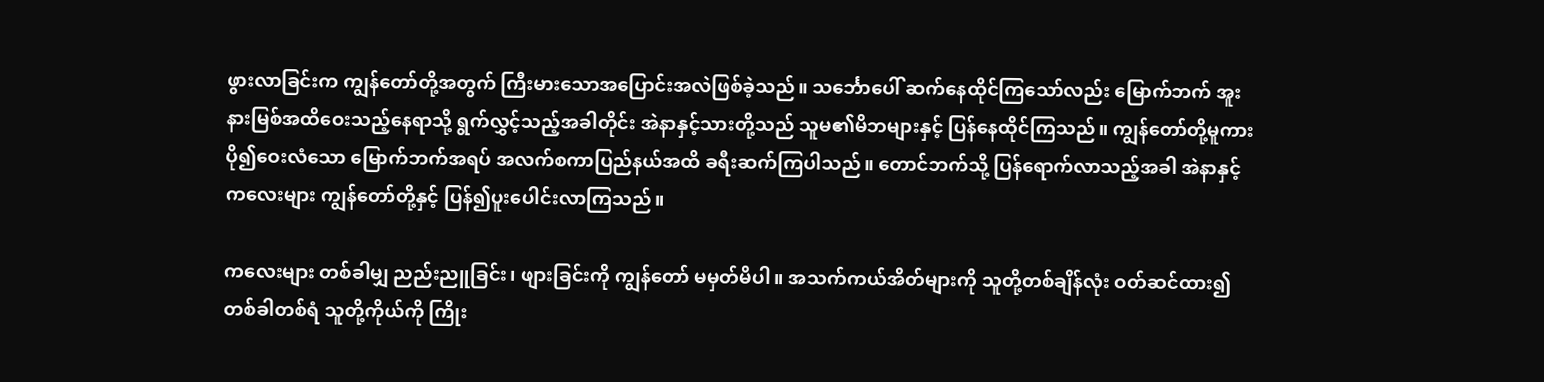ဖွားလာခြင်းက ကျွန်တော်တို့အတွက် ကြီးမားသောအပြောင်းအလဲဖြစ်ခဲ့သည်။ သင်္ဘောပေါ် ဆက်နေထိုင်ကြသော်လည်း မြောက်ဘက် အူးနားမြစ်အထိဝေးသည့်နေရာသို့ ရွက်လွှင့်သည့်အခါတိုင်း အဲနာနှင့်သားတို့သည် သူမ၏မိဘများနှင့် ပြန်နေထိုင်ကြသည်။ ကျွန်တော်တို့မူကား ပို၍ဝေးလံသော မြောက်ဘက်အရပ် အလက်စကာပြည်နယ်အထိ ခရီးဆက်ကြပါသည်။ တောင်ဘက်သို့ ပြန်ရောက်လာသည့်အခါ အဲနာနှင့် ကလေးများ ကျွန်တော်တို့နှင့် ပြန်၍ပူးပေါင်းလာကြသည်။

ကလေးများ တစ်ခါမျှ ညည်းညူခြင်း၊ ဖျားခြင်းကို ကျွန်တော် မမှတ်မိပါ။ အသက်ကယ်အိတ်များကို သူတို့တစ်ချိန်လုံး ဝတ်ဆင်ထား၍ တစ်ခါတစ်ရံ သူတို့ကိုယ်ကို ကြိုး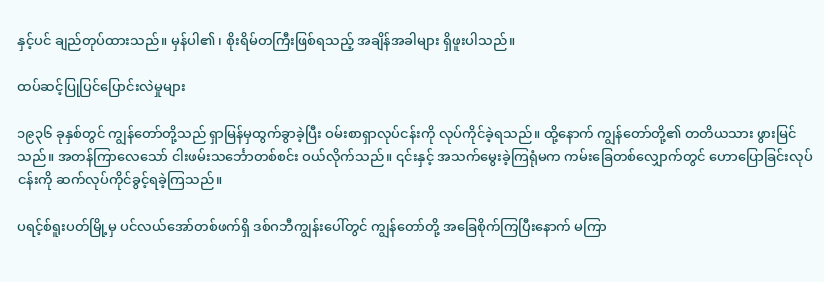နှင့်ပင် ချည်တုပ်ထားသည်။ မှန်ပါ၏၊ စိုးရိမ်တကြီးဖြစ်ရသည့် အချိန်အခါများ ရှိဖူးပါသည်။

ထပ်ဆင့်ပြုပြင်ပြောင်းလဲမှုများ

၁၉၃၆ ခုနှစ်တွင် ကျွန်တော်တို့သည် ရှာမြန်မှထွက်ခွာခဲ့ပြီး ဝမ်းစာရှာလုပ်ငန်းကို လုပ်ကိုင်ခဲ့ရသည်။ ထို့နောက် ကျွန်တော်တို့၏ တတိယသား ဖွားမြင်သည်။ အတန်ကြာလေသော် ငါးဖမ်းသင်္ဘောတစ်စင်း ဝယ်လိုက်သည်။ ၎င်းနှင့် အသက်မွေးခဲ့ကြရုံမက ကမ်းခြေတစ်လျှောက်တွင် ဟောပြောခြင်းလုပ်ငန်းကို ဆက်လုပ်ကိုင်ခွင့်ရခဲ့ကြသည်။

ပရင့်စ်ရူးပတ်မြို့မှ ပင်လယ်အော်တစ်ဖက်ရှိ ဒစ်ဂဘီကျွန်းပေါ်တွင် ကျွန်တော်တို့ အခြေစိုက်ကြပြီးနောက် မကြာ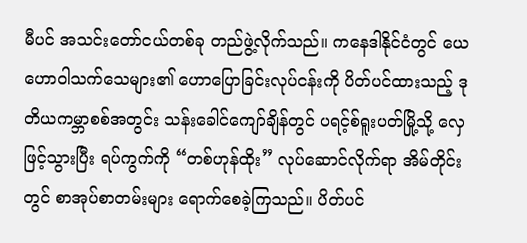မီပင် အသင်းတော်ငယ်တစ်ခု တည်ဖွဲ့လိုက်သည်။ ကနေဒါနိုင်ငံတွင် ယေဟောဝါသက်သေများ၏ ဟောပြောခြင်းလုပ်ငန်းကို ပိတ်ပင်ထားသည့် ဒုတိယကမ္ဘာစစ်အတွင်း သန်းခေါင်ကျော်ချိန်တွင် ပရင့်စ်ရူးပတ်မြို့သို့ လှေဖြင့်သွားပြီး ရပ်ကွက်ကို “တစ်ဟုန်ထိုး” လုပ်ဆောင်လိုက်ရာ အိမ်တိုင်းတွင် စာအုပ်စာတမ်းများ ရောက်စေခဲ့ကြသည်။ ပိတ်ပင်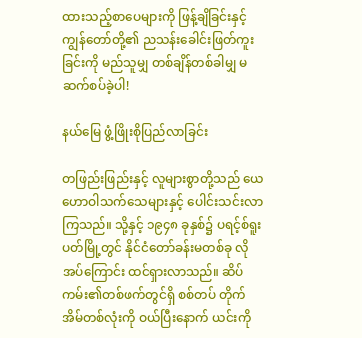ထားသည့်စာပေများကို ဖြန့်ချိခြင်းနှင့် ကျွန်တော်တို့၏ ညသန်းခေါင်းဖြတ်ကူးခြင်းကို မည်သူမျှ တစ်ချိန်တစ်ခါမျှ မဆက်စပ်ခဲ့ပါ!

နယ်မြေ ဖွံ့ဖြိုးစိုပြည်လာခြင်း

တဖြည်းဖြည်းနှင့် လူများစွာတို့သည် ယေဟောဝါသက်သေများနှင့် ပေါင်းသင်းလာကြသည်။ သို့နှင့် ၁၉၄၈ ခုနှစ်၌ ပရင့်စ်ရူးပတ်မြို့တွင် နိုင်ငံတော်ခန်းမတစ်ခု လိုအပ်ကြောင်း ထင်ရှားလာသည်။ ဆိပ်ကမ်း၏တစ်ဖက်တွင်ရှိ စစ်တပ် တိုက်အိမ်တစ်လုံးကို ဝယ်ပြီးနောက် ယင်းကို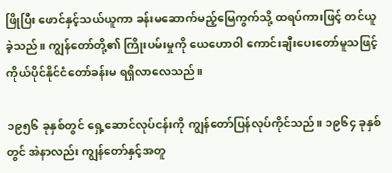ဖြိုပြီး ဖောင်နှင့်သယ်ယူကာ ခန်းမဆောက်မည့်မြေကွက်သို့ ထရပ်ကားဖြင့် တင်ယူခဲ့သည်။ ကျွန်တော်တို့၏ ကြိုးပမ်းမှုကို ယေဟောဝါ ကောင်းချီးပေးတော်မူသဖြင့် ကိုယ်ပိုင်နိုင်ငံတော်ခန်းမ ရရှိလာလေသည်။

၁၉၅၆ ခုနှစ်တွင် ရှေ့ဆောင်လုပ်ငန်းကို ကျွန်တော်ပြန်လုပ်ကိုင်သည်။ ၁၉၆၄ ခုနှစ်တွင် အဲနာလည်း ကျွန်တော်နှင့်အတူ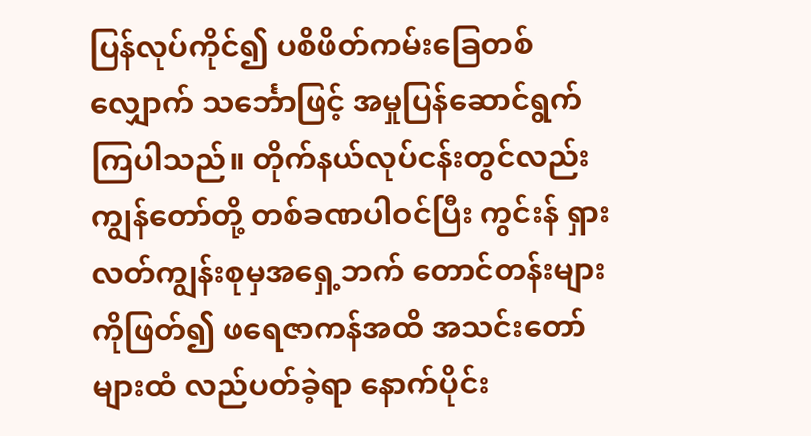ပြန်လုပ်ကိုင်၍ ပစိဖိတ်ကမ်းခြေတစ်လျှောက် သင်္ဘောဖြင့် အမှုပြန်ဆောင်ရွက်ကြပါသည်။ တိုက်နယ်လုပ်ငန်းတွင်လည်း ကျွန်တော်တို့ တစ်ခဏပါဝင်ပြီး ကွင်းန် ရှားလတ်ကျွန်းစုမှအရှေ့ဘက် တောင်တန်းများကိုဖြတ်၍ ဖရေဇာကန်အထိ အသင်းတော်များထံ လည်ပတ်ခဲ့ရာ နောက်ပိုင်း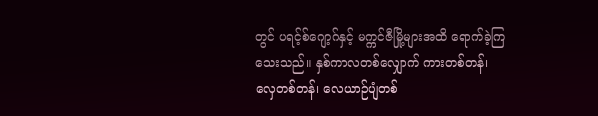တွင် ပရင့်စ်ဂျော့ဂ်နှင့် မက္ကင်ဇီမြို့များအထိ ရောက်ခဲ့ကြသေးသည်။ နှစ်ကာလတစ်လျှောက် ကားတစ်တန်၊ လှေတစ်တန်၊ လေယာဉ်ပျံတစ်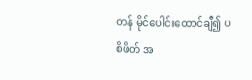တန် မိုင်ပေါင်းထောင်ချီ၍ ပစိဖိတ် အ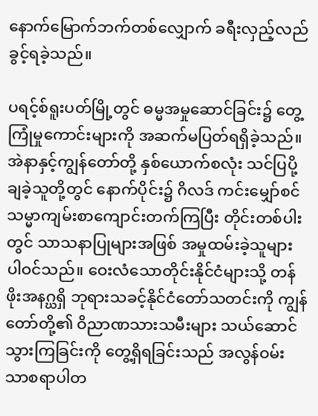နောက်မြောက်ဘက်တစ်လျှောက် ခရီးလှည့်လည်ခွင့်ရခဲ့သည်။

ပရင့်စ်ရူးပတ်မြို့တွင် ဓမ္မအမှုဆောင်ခြင်း၌ တွေ့ကြုံမှုကောင်းများကို အဆက်မပြတ်ရရှိခဲ့သည်။ အဲနာနှင့်ကျွန်တော်တို့ နှစ်ယောက်စလုံး သင်ပြပို့ချခဲ့သူတို့တွင် နောက်ပိုင်း၌ ဂိလဒ် ကင်းမျှော်စင် သမ္မာကျမ်းစာကျောင်းတက်ကြပြီး တိုင်းတစ်ပါးတွင် သာသနာပြုများအဖြစ် အမှုထမ်းခဲ့သူများ ပါဝင်သည်။ ဝေးလံသောတိုင်းနိုင်ငံများသို့ တန်ဖိုးအနဂ္ဃရှိ ဘုရားသခင့်နိုင်ငံတော်သတင်းကို ကျွန်တော်တို့၏ ဝိညာဏသားသမီးများ သယ်ဆောင်သွားကြခြင်းကို တွေ့ရှိရခြင်းသည် အလွန်ဝမ်းသာစရာပါတ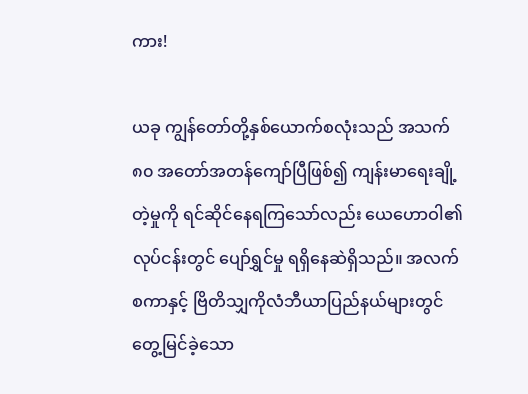ကား!

ယခု ကျွန်တော်တို့နှစ်ယောက်စလုံးသည် အသက် ၈၀ အတော်အတန်ကျော်ပြီဖြစ်၍ ကျန်းမာရေးချို့တဲ့မှုကို ရင်ဆိုင်နေရကြသော်လည်း ယေဟောဝါ၏ လုပ်ငန်းတွင် ပျော်ရွှင်မှု ရရှိနေဆဲရှိသည်။ အလက်စကာနှင့် ဗြိတိသျှကိုလံဘီယာပြည်နယ်များတွင် တွေ့မြင်ခဲ့သော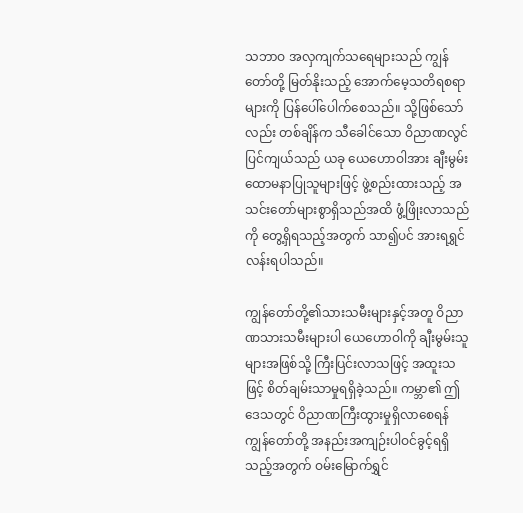သဘာဝ အလှကျက်သရေများသည် ကျွန်တော်တို့ မြတ်နိုးသည့် အောက်မေ့သတိရစရာများကို ပြန်ပေါ်ပေါက်စေသည်။ သို့ဖြစ်သော်လည်း တစ်ချိန်က သီခေါင်သော ဝိညာဏလွင်ပြင်ကျယ်သည် ယခု ယေဟောဝါအား ချီးမွမ်းထောမနာပြုသူများဖြင့် ဖွဲ့စည်းထားသည့် အသင်းတော်များစွာရှိသည်အထိ ဖွံ့ဖြိုးလာသည်ကို တွေ့ရှိရသည့်အတွက် သာ၍ပင် အားရရွှင်လန်းရပါသည်။

ကျွန်တော်တို့၏သားသမီးများနှင့်အတူ ဝိညာဏသားသမီးများပါ ယေဟောဝါကို ချီးမွမ်းသူများအဖြစ်သို့ ကြီးပြင်းလာသဖြင့် အထူးသဖြင့် စိတ်ချမ်းသာမှုရရှိခဲ့သည်။ ကမ္ဘာ၏ ဤဒေသတွင် ဝိညာဏကြီးထွားမှုရှိလာစေရန် ကျွန်တော်တို့ အနည်းအကျဉ်းပါဝင်ခွင့်ရရှိသည့်အတွက် ဝမ်းမြောက်ရွှင်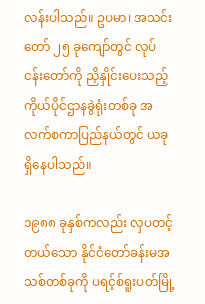လန်းပါသည်။ ဥပမာ၊ အသင်းတော် ၂၅ ခုကျော်တွင် လုပ်ငန်းတော်ကို ညှိနှိုင်းပေးသည့် ကိုယ်ပိုင်ဌာနခွဲရုံးတစ်ခု အလက်စကာပြည်နယ်တွင် ယခု ရှိနေပါသည်။

၁၉၈၈ ခုနှစ်ကလည်း လှပတင့်တယ်သော နိုင်ငံတော်ခန်းမအသစ်တစ်ခုကို ပရင့်စ်ရူးပတ်မြို့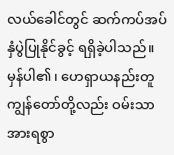လယ်ခေါင်တွင် ဆက်ကပ်အပ်နှံပွဲပြုနိုင်ခွင့် ရရှိခဲ့ပါသည်။ မှန်ပါ၏၊ ဟေရှာယနည်းတူ ကျွန်တော်တို့လည်း ဝမ်းသာအားရစွာ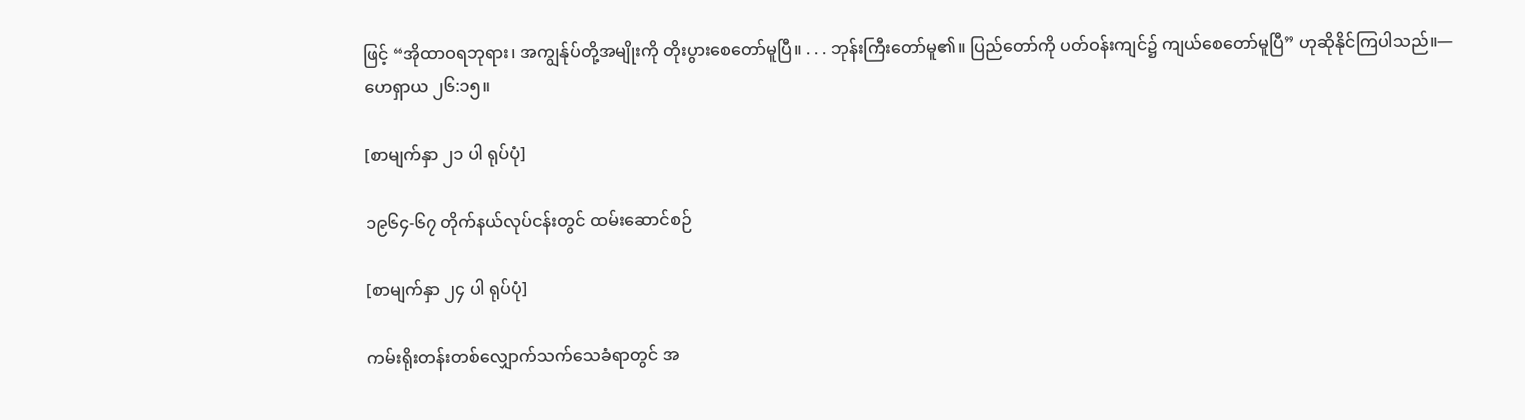ဖြင့် “အိုထာဝရဘုရား၊ အကျွန်ုပ်တို့အမျိုးကို တိုးပွားစေတော်မူပြီ။ . . . ဘုန်းကြီးတော်မူ၏။ ပြည်တော်ကို ပတ်ဝန်းကျင်၌ ကျယ်စေတော်မူပြီ” ဟုဆိုနိုင်ကြပါသည်။—ဟေရှာယ ၂၆:၁၅။

[စာမျက်နှာ ၂၁ ပါ ရုပ်ပုံ]

၁၉၆၄-၆၇ တိုက်နယ်လုပ်ငန်းတွင် ထမ်းဆောင်စဉ်

[စာမျက်နှာ ၂၄ ပါ ရုပ်ပုံ]

ကမ်းရိုးတန်းတစ်လျှောက်သက်သေခံရာတွင် အ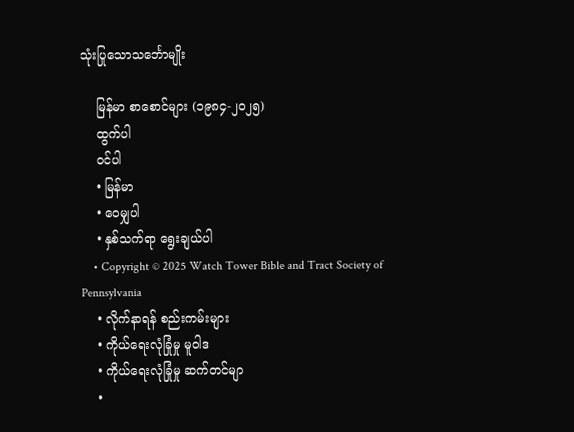သုံးပြုသောသင်္ဘောမျိုး

    မြန်မာ စာစောင်များ (၁၉၈၄-၂၀၂၅)
    ထွက်ပါ
    ဝင်ပါ
    • မြန်မာ
    • ဝေမျှပါ
    • နှစ်သက်ရာ ရွေးချယ်ပါ
    • Copyright © 2025 Watch Tower Bible and Tract Society of Pennsylvania
    • လိုက်နာရန် စည်းကမ်းများ
    • ကိုယ်ရေးလုံခြုံမှု မူဝါဒ
    • ကိုယ်ရေးလုံခြုံမှု ဆက်တင်မျာ
    •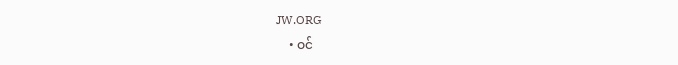JW.ORG
    • ဝင်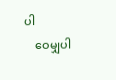ပါ
    ဝေမျှပါ